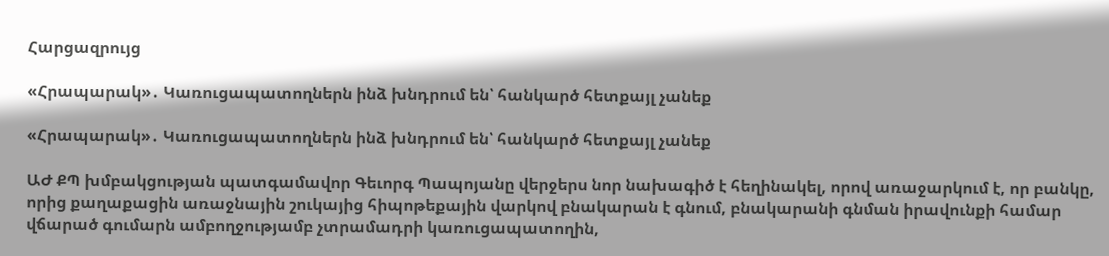Հարցազրույց

«Հրապարակ»․ Կառուցապատողներն ինձ խնդրում են՝ հանկարծ հետքայլ չանեք

«Հրապարակ»․ Կառուցապատողներն ինձ խնդրում են՝ հանկարծ հետքայլ չանեք

ԱԺ ՔՊ խմբակցության պատգամավոր Գեւորգ Պապոյանը վերջերս նոր նախագիծ է հեղինակել, որով առաջարկում է, որ բանկը, որից քաղաքացին առաջնային շուկայից հիպոթեքային վարկով բնակարան է գնում, բնակարանի գնման իրավունքի համար վճարած գումարն ամբողջությամբ չտրամադրի կառուցապատողին,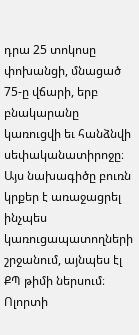դրա 25 տոկոսը փոխանցի, մնացած 75-ը վճարի, երբ բնակարանը կառուցվի եւ հանձնվի սեփականատիրոջը։ Այս նախագիծը բուռն կրքեր է առաջացրել ինչպես կառուցապատողների շրջանում, այնպես էլ ՔՊ թիմի ներսում։ Ոլորտի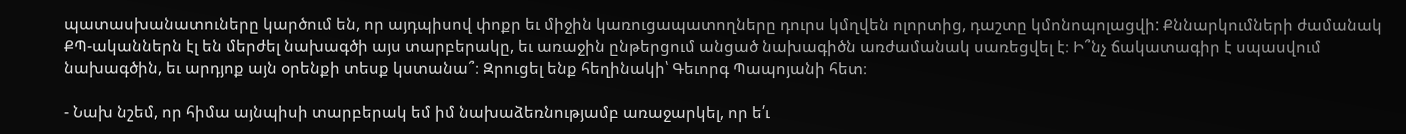պատասխանատուները կարծում են, որ այդպիսով փոքր եւ միջին կառուցապատողները դուրս կմղվեն ոլորտից, դաշտը կմոնոպոլացվի: Քննարկումների ժամանակ ՔՊ-ականներն էլ են մերժել նախագծի այս տարբերակը, եւ առաջին ընթերցում անցած նախագիծն առժամանակ սառեցվել է։ Ի՞նչ ճակատագիր է սպասվում նախագծին, եւ արդյոք այն օրենքի տեսք կստանա՞։ Զրուցել ենք հեղինակի՝ Գեւորգ Պապոյանի հետ։

- Նախ նշեմ, որ հիմա այնպիսի տարբերակ եմ իմ նախաձեռնությամբ առաջարկել, որ ե՛ւ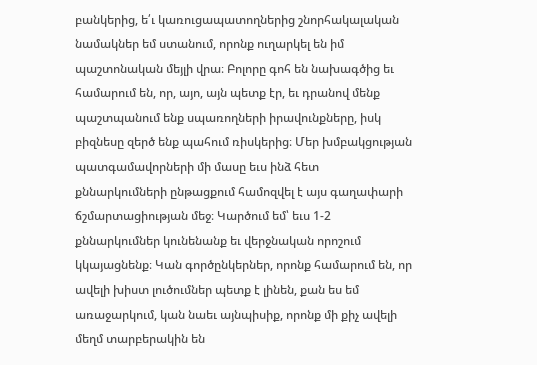բանկերից, ե՛ւ կառուցապատողներից շնորհակալական նամակներ եմ ստանում, որոնք ուղարկել են իմ պաշտոնական մեյլի վրա։ Բոլորը գոհ են նախագծից եւ համարում են, որ, այո, այն պետք էր, եւ դրանով մենք պաշտպանում ենք սպառողների իրավունքները, իսկ բիզնեսը զերծ ենք պահում ռիսկերից։ Մեր խմբակցության պատգամավորների մի մասը եւս ինձ հետ քննարկումների ընթացքում համոզվել է այս գաղափարի ճշմարտացիության մեջ։ Կարծում եմ՝ եւս 1-2 քննարկումներ կունենանք եւ վերջնական որոշում կկայացնենք։ Կան գործընկերներ, որոնք համարում են, որ ավելի խիստ լուծումներ պետք է լինեն, քան ես եմ առաջարկում, կան նաեւ այնպիսիք, որոնք մի քիչ ավելի մեղմ տարբերակին են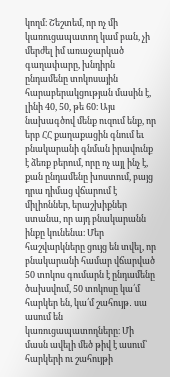կողմ։ Շեշտեմ, որ ոչ մի կառուցապատող կամ բան, չի մերժել իմ առաջարկած գաղափարը, խնդիրն ընդամենը տոկոսային հարաբերակցության մասին է, լինի 40, 50, թե 60։ Այս նախագծով մենք ուզում ենք, որ երբ ՀՀ քաղաքացին գնում եւ բնակարանի գնման իրավունք է ձեռք բերում, որը ոչ այլ ինչ է, քան ընդամենը խոստում, բայց դրա դիմաց վճարում է միլիոններ, երաշխիքներ ստանա, որ այդ բնակարանն ինքը կունենա։ Մեր հաշվարկները ցույց են տվել, որ բնակարանի համար վճարված 50 տոկոս գումարն է ընդամենը ծախսվում, 50 տոկոսը կա՛մ հարկեր են, կա՛մ շահույթ․ սա ասում են կառուցապատողները։ Մի մասն ավելի մեծ թիվ է ասում՝ հարկերի ու շահույթի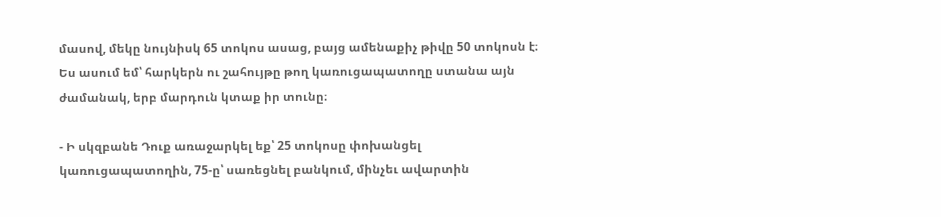մասով, մեկը նույնիսկ 65 տոկոս ասաց, բայց ամենաքիչ թիվը 50 տոկոսն է։ Ես ասում եմ՝ հարկերն ու շահույթը թող կառուցապատողը ստանա այն ժամանակ, երբ մարդուն կտաք իր տունը։

- Ի սկզբանե Դուք առաջարկել եք՝ 25 տոկոսը փոխանցել կառուցապատողին, 75-ը՝ սառեցնել բանկում, մինչեւ ավարտին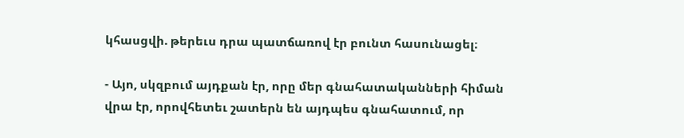կհասցվի. թերեւս դրա պատճառով էր բունտ հասունացել։

- Այո, սկզբում այդքան էր, որը մեր գնահատականների հիման վրա էր, որովհետեւ շատերն են այդպես գնահատում, որ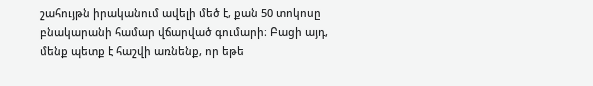շահույթն իրականում ավելի մեծ է, քան 50 տոկոսը բնակարանի համար վճարված գումարի։ Բացի այդ, մենք պետք է հաշվի առնենք, որ եթե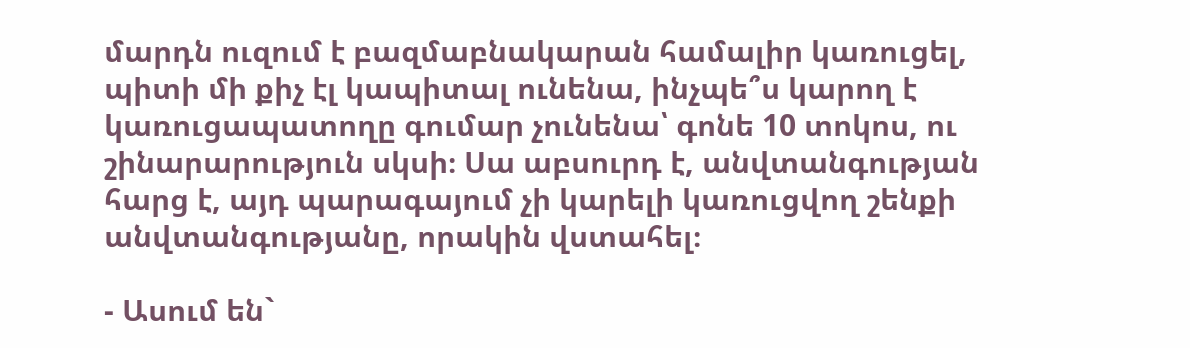մարդն ուզում է բազմաբնակարան համալիր կառուցել, պիտի մի քիչ էլ կապիտալ ունենա, ինչպե՞ս կարող է կառուցապատողը գումար չունենա՝ գոնե 10 տոկոս, ու շինարարություն սկսի։ Սա աբսուրդ է, անվտանգության հարց է, այդ պարագայում չի կարելի կառուցվող շենքի անվտանգությանը, որակին վստահել։

- Ասում են`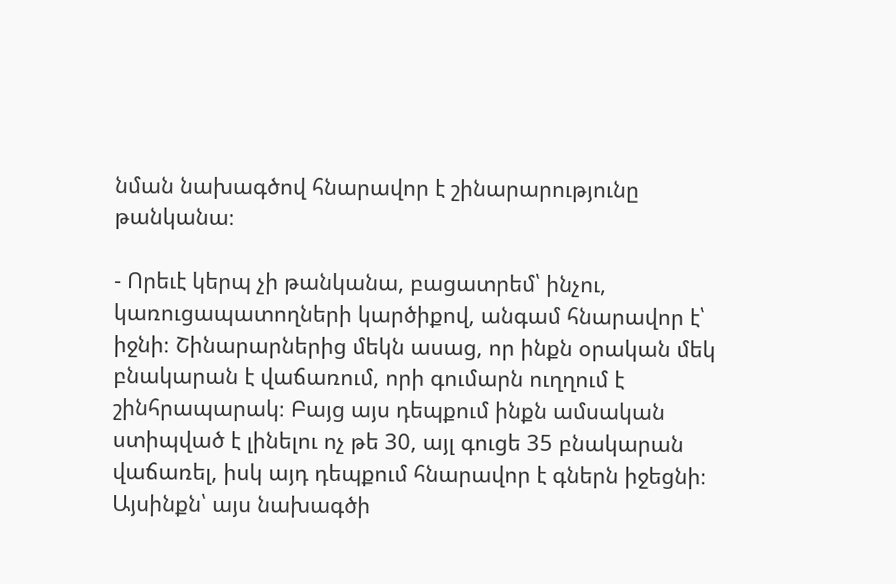նման նախագծով հնարավոր է շինարարությունը թանկանա։

- Որեւէ կերպ չի թանկանա, բացատրեմ՝ ինչու, կառուցապատողների կարծիքով, անգամ հնարավոր է՝ իջնի։ Շինարարներից մեկն ասաց, որ ինքն օրական մեկ բնակարան է վաճառում, որի գումարն ուղղում է շինհրապարակ։ Բայց այս դեպքում ինքն ամսական ստիպված է լինելու ոչ թե 30, այլ գուցե 35 բնակարան վաճառել, իսկ այդ դեպքում հնարավոր է գներն իջեցնի։ Այսինքն՝ այս նախագծի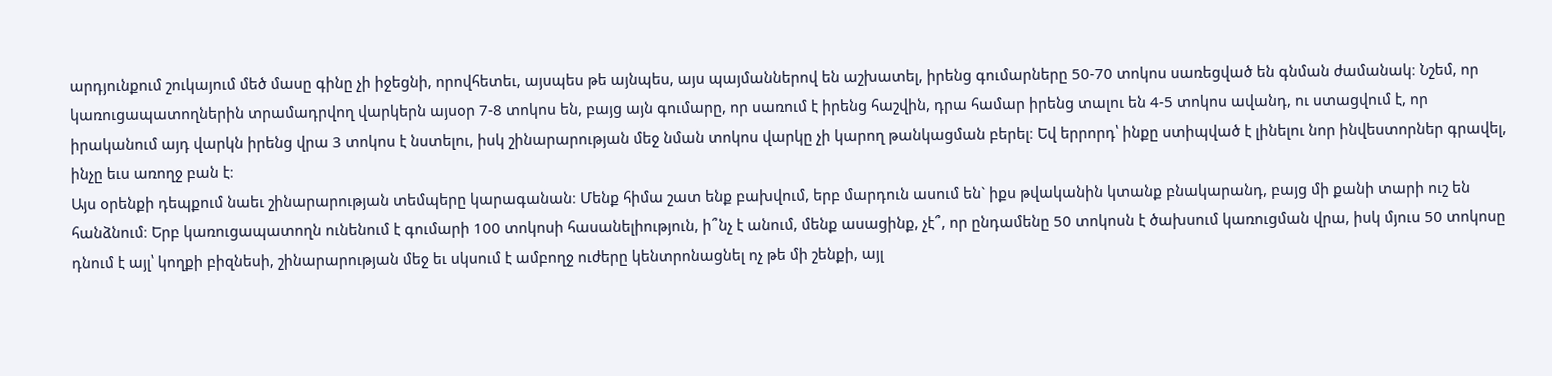արդյունքում շուկայում մեծ մասը գինը չի իջեցնի, որովհետեւ, այսպես թե այնպես, այս պայմաններով են աշխատել, իրենց գումարները 50-70 տոկոս սառեցված են գնման ժամանակ։ Նշեմ, որ կառուցապատողներին տրամադրվող վարկերն այսօր 7-8 տոկոս են, բայց այն գումարը, որ սառում է իրենց հաշվին, դրա համար իրենց տալու են 4-5 տոկոս ավանդ, ու ստացվում է, որ իրականում այդ վարկն իրենց վրա 3 տոկոս է նստելու, իսկ շինարարության մեջ նման տոկոս վարկը չի կարող թանկացման բերել։ Եվ երրորդ՝ ինքը ստիպված է լինելու նոր ինվեստորներ գրավել, ինչը եւս առողջ բան է։
Այս օրենքի դեպքում նաեւ շինարարության տեմպերը կարագանան։ Մենք հիմա շատ ենք բախվում, երբ մարդուն ասում են` իքս թվականին կտանք բնակարանդ, բայց մի քանի տարի ուշ են հանձնում։ Երբ կառուցապատողն ունենում է գումարի 100 տոկոսի հասանելիություն, ի՞նչ է անում, մենք ասացինք, չէ՞, որ ընդամենը 50 տոկոսն է ծախսում կառուցման վրա, իսկ մյուս 50 տոկոսը դնում է այլ՝ կողքի բիզնեսի, շինարարության մեջ եւ սկսում է ամբողջ ուժերը կենտրոնացնել ոչ թե մի շենքի, այլ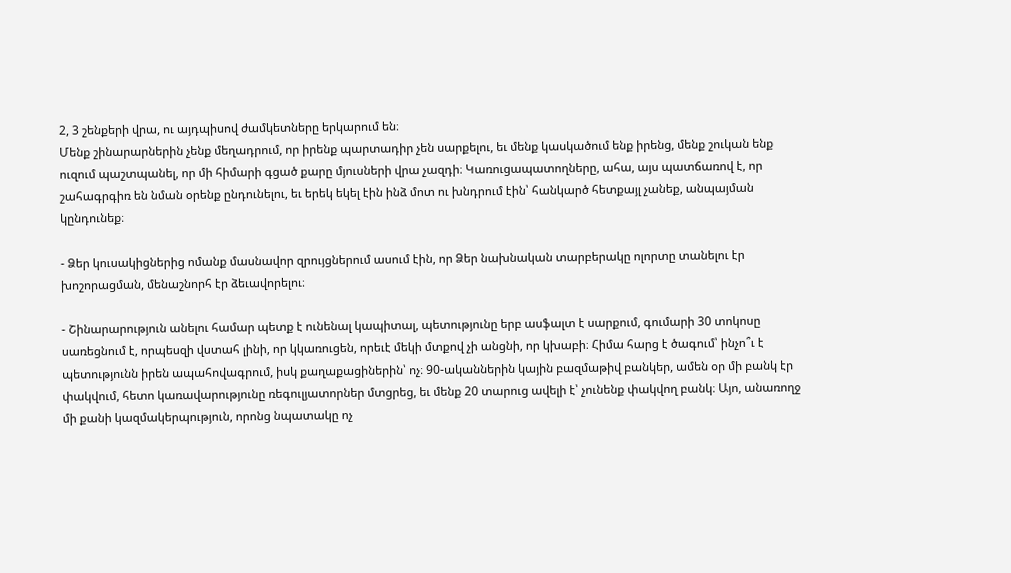2, 3 շենքերի վրա, ու այդպիսով ժամկետները երկարում են։
Մենք շինարարներին չենք մեղադրում, որ իրենք պարտադիր չեն սարքելու, եւ մենք կասկածում ենք իրենց, մենք շուկան ենք ուզում պաշտպանել, որ մի հիմարի գցած քարը մյուսների վրա չազդի։ Կառուցապատողները, ահա, այս պատճառով է, որ շահագրգիռ են նման օրենք ընդունելու, եւ երեկ եկել էին ինձ մոտ ու խնդրում էին՝ հանկարծ հետքայլ չանեք, անպայման կընդունեք։

- Ձեր կուսակիցներից ոմանք մասնավոր զրույցներում ասում էին, որ Ձեր նախնական տարբերակը ոլորտը տանելու էր խոշորացման, մենաշնորհ էր ձեւավորելու։

- Շինարարություն անելու համար պետք է ունենալ կապիտալ, պետությունը երբ ասֆալտ է սարքում, գումարի 30 տոկոսը սառեցնում է, որպեսզի վստահ լինի, որ կկառուցեն, որեւէ մեկի մտքով չի անցնի, որ կխաբի։ Հիմա հարց է ծագում՝ ինչո՞ւ է պետությունն իրեն ապահովագրում, իսկ քաղաքացիներին՝ ոչ։ 90-ականներին կային բազմաթիվ բանկեր, ամեն օր մի բանկ էր փակվում, հետո կառավարությունը ռեգուլյատորներ մտցրեց, եւ մենք 20 տարուց ավելի է՝ չունենք փակվող բանկ։ Այո, անառողջ մի քանի կազմակերպություն, որոնց նպատակը ոչ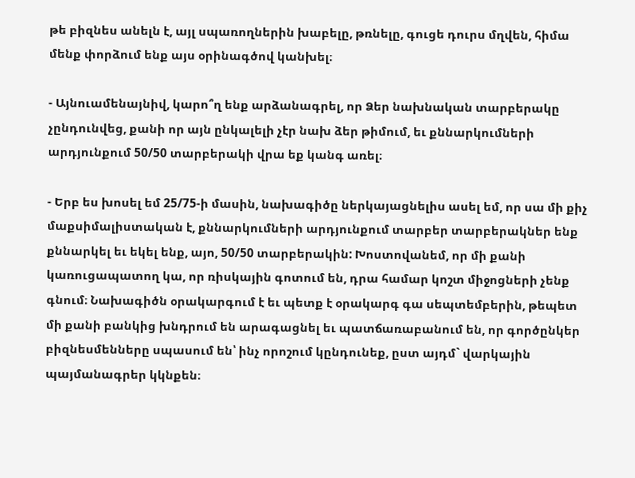թե բիզնես անելն է, այլ սպառողներին խաբելը, թռնելը, գուցե դուրս մղվեն, հիմա մենք փորձում ենք այս օրինագծով կանխել։

- Այնուամենայնիվ, կարո՞ղ ենք արձանագրել, որ Ձեր նախնական տարբերակը չընդունվեց, քանի որ այն ընկալելի չէր նախ ձեր թիմում, եւ քննարկումների արդյունքում 50/50 տարբերակի վրա եք կանգ առել։

- Երբ ես խոսել եմ 25/75-ի մասին, նախագիծը ներկայացնելիս ասել եմ, որ սա մի քիչ մաքսիմալիստական է, քննարկումների արդյունքում տարբեր տարբերակներ ենք քննարկել եւ եկել ենք, այո, 50/50 տարբերակին: Խոստովանեմ, որ մի քանի կառուցապատող կա, որ ռիսկային գոտում են, դրա համար կոշտ միջոցների չենք գնում։ Նախագիծն օրակարգում է եւ պետք է օրակարգ գա սեպտեմբերին, թեպետ մի քանի բանկից խնդրում են արագացնել եւ պատճառաբանում են, որ գործընկեր բիզնեսմենները սպասում են՝ ինչ որոշում կընդունեք, ըստ այդմ` վարկային պայմանագրեր կկնքեն։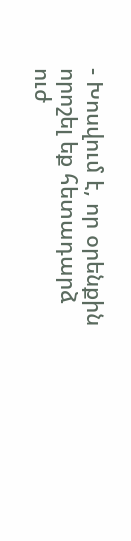- Խոսվում է, որ օրենքին որոշել եք հետադարձ ուժ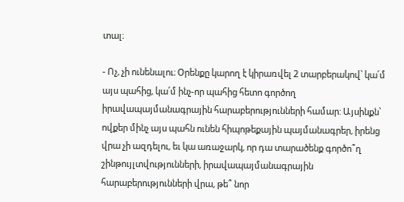տալ։

- Ոչ, չի ունենալու։ Օրենքը կարող է կիրառվել 2 տարբերակով՝ կա՛մ այս պահից, կա՛մ ինչ-որ պահից հետո գործող իրավապայմանագրային հարաբերությունների համար: Այսինքն՝ ովքեր մինչ այս պահն ունեն հիպոթեքային պայմանագրեր, իրենց վրա չի ազդելու, եւ կա առաջարկ, որ դա տարածենք գործո՞ղ շինթույլտվությունների, իրավապայմանագրային հարաբերությունների վրա, թե՞ նոր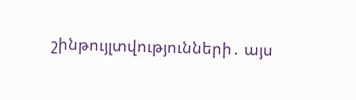շինթույլտվությունների․ այս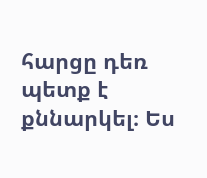հարցը դեռ պետք է քննարկել։ Ես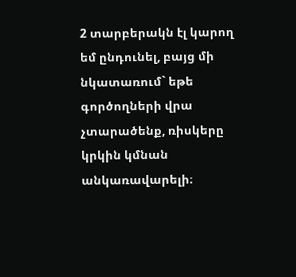2 տարբերակն էլ կարող եմ ընդունել, բայց մի նկատառում` եթե գործողների վրա չտարածենք, ռիսկերը կրկին կմնան անկառավարելի։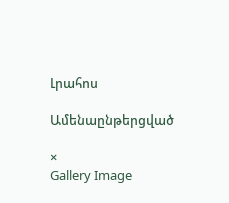Լրահոս

Ամենաընթերցված

×
Gallery Image